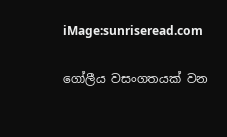iMage:sunriseread.com

ගෝලීය වසංගතයක් වන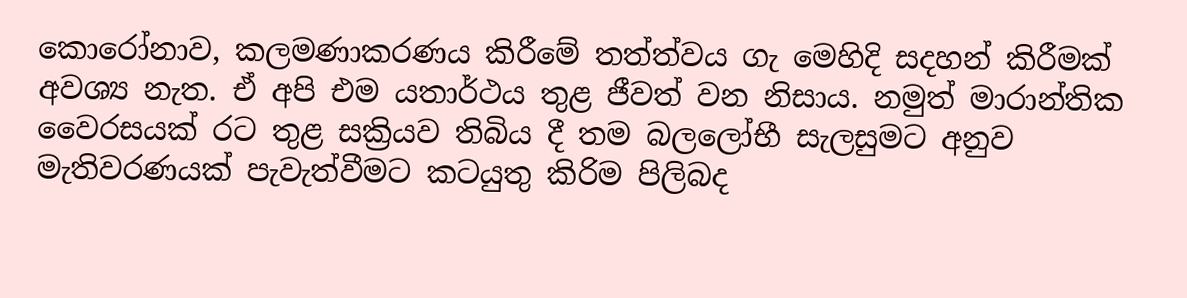කොරෝනාව, කලමණාකරණය කිරීමේ තත්ත්වය ගැ මෙහිදි සදහන් කිරීමක් අවශ්‍ය නැත. ඒ අපි එම යතාර්ථය තුළ ජීවත් වන නිසාය. නමුත් මාරාන්තික වෛරසයක් රට තුළ සක්‍රියව තිබිය දී තම බලලෝභී සැලසුමට අනුව මැතිවරණයක් පැවැත්වීමට කටයුතු කිරිම පිලිබද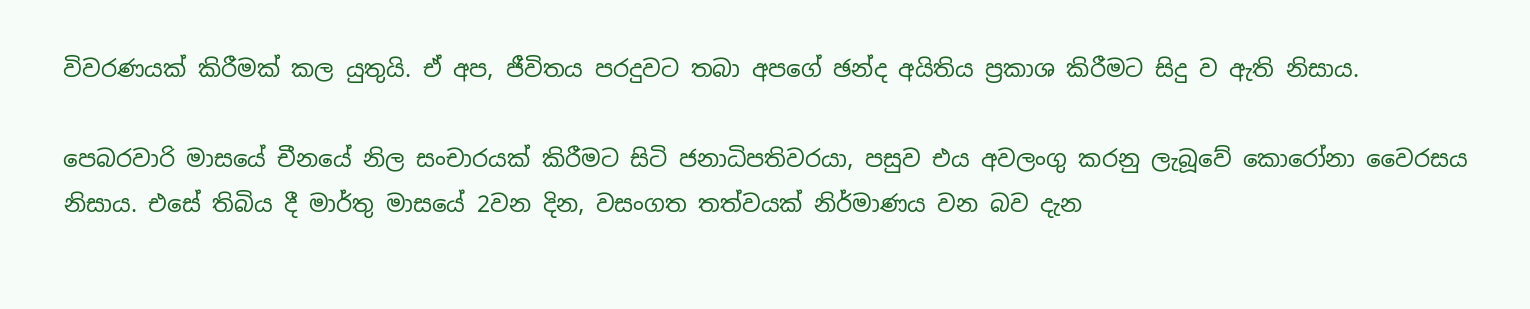විවරණයක් කිරීමක් කල යුතුයි. ඒ අප, ජීවිතය පරදුවට තබා අපගේ ඡන්ද අයිතිය ප්‍රකාශ කිරීමට සිදු ව ඇති නිසාය.

පෙබරවාරි මාසයේ චීනයේ නිල සංචාරයක් කිරීමට සිටි ජනාධිපතිවරයා, පසුව එය අවලංගු කරනු ලැබූවේ කොරෝනා වෛරසය නිසාය. එසේ තිබිය දී මාර්තු මාසයේ 2වන දින, වසංගත තත්වයක් නිර්මාණය වන බව දැන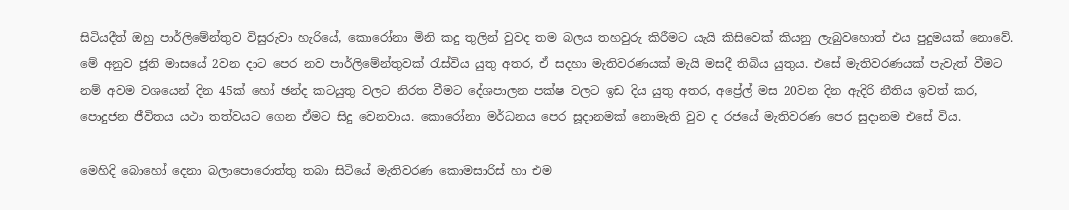සිටියදීත් ඔහු පාර්ලිමේන්තුව විසුරුවා හැරියේ, කොරෝනා මිනි කදු තුලින් වුවද තම බලය තහවුරු කිරීමට යැයි කිසිවෙක් කියනු ලැබුවහොත් එය පුදුමයක් නොවේ. මේ අනුව ජූනි මාසයේ 2වන දාට පෙර නව පාර්ලිමේන්තුවක් රැස්විය යුතු අතර, ඒ සදහා මැතිවරණයක් මැයි මසදී තිබිය යුතුය. එසේ මැතිවරණයක් පැවැත් වීමට නම් අවම වශයෙන් දින 45ක් හෝ ඡන්ද කටයුතු වලට නිරත වීමට දේශපාලන පක්ෂ වලට ඉඩ දිය යුතු අතර, අප්‍රේල් මස 20වන දින ඇදිරි නීතිය ඉවත් කර, පොදුජන ජීවිතය යථා තත්වයට ගෙන ඒමට සිදු වෙනවාය. කොරෝනා මර්ධනය පෙර සූදානමක් නොමැති වුව ද රජයේ මැතිවරණ පෙර සුදානම එසේ විය.

මෙහිදි බොහෝ දෙනා බලාපොරොත්තු තබා සිටියේ මැතිවරණ කොමසාරිස් හා එම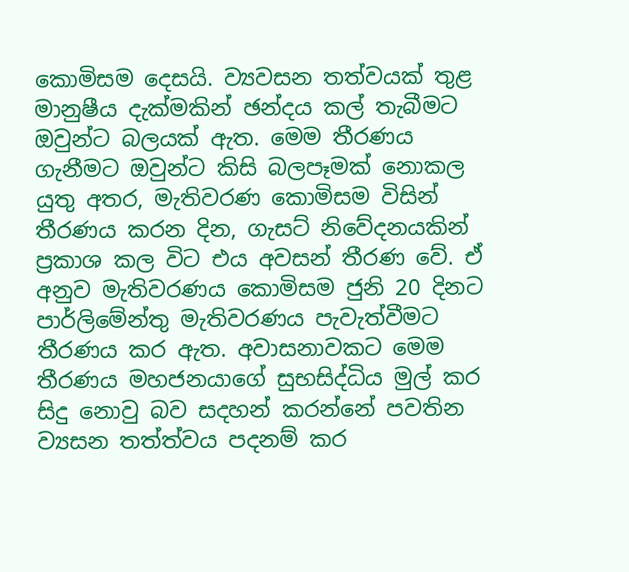කොමිසම දෙසයි. ව්‍යවසන තත්වයක් තුළ මානුෂීය දැක්මකින් ඡන්දය කල් තැබීමට ඔවුන්ට බලයක් ඇත. මෙම තීරණය ගැනීමට ඔවුන්ට කිසි බලපෑමක් නොකල යුතු අතර, මැතිවරණ කොමිසම විසින් තීරණය කරන දින, ගැසට් නිවේදනයකින් ප්‍රකාශ කල විට එය අවසන් තීරණ වේ. ඒ අනුව මැතිවරණය කොමිසම ජුනි 20 දිනට පාර්ලිමේන්තු මැතිවරණය පැවැත්වීමට තීරණය කර ඇත. අවාසනාවකට මෙම තීරණය මහජනයාගේ සුභසිද්ධිය මුල් කර සිදු නොවු බව සදහන් කරන්නේ පවතින ව්‍යසන තත්ත්වය පදනම් කර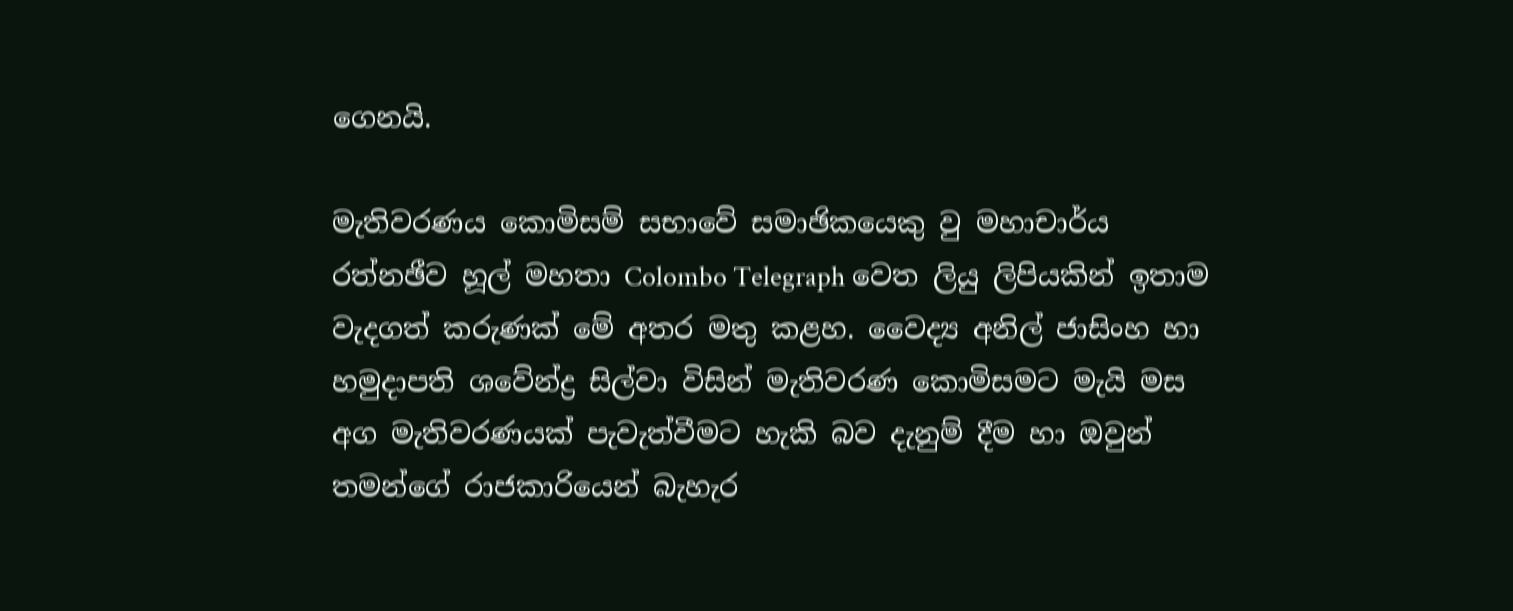ගෙනයි.

මැතිවරණය කොමිසම් සභාවේ සමාඡිකයෙකු වු මහාචාර්ය රත්නඡීව හූල් මහතා Colombo Telegraph වෙත ලියු ලිපියකින් ඉතාම වැදගත් කරුණක් මේ අතර මතු කළහ. වෛද්‍ය අනිල් ජාසිංහ හා හමුදාපති ශවේන්ද්‍ර සිල්වා විසින් මැතිවරණ කොමිසමට මැයි මස අග මැතිවරණයක් පැවැත්වීමට හැකි බව දැනුම් දීම හා ඔවුන් තමන්ගේ රාජකාරියෙන් බැහැර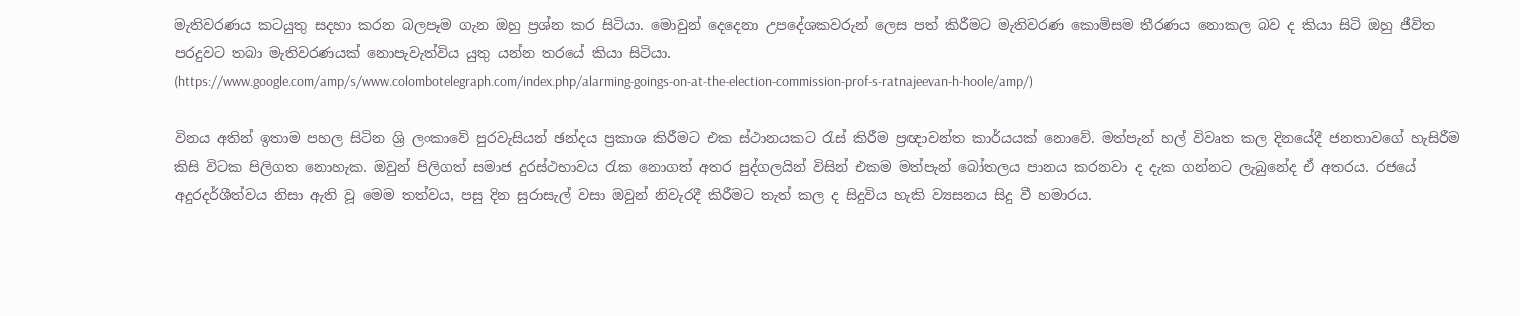මැතිවරණය කටයුතු සදහා කරන බලපෑම ගැන ඔහු ප්‍රශ්න කර සිටියා. මොවුන් දෙදෙනා උපදේශකවරුන් ලෙස පත් කිරීමට මැතිවරණ කොමිසම තීරණය නොකල බව ද කියා සිටි ඔහු ජීවිත පරදුවට තබා මැතිවරණයක් නොපැවැත්විය යුතු යන්න තරයේ කියා සිටියා.
(https://www.google.com/amp/s/www.colombotelegraph.com/index.php/alarming-goings-on-at-the-election-commission-prof-s-ratnajeevan-h-hoole/amp/)

විනය අතින් ඉතාම පහල සිටින ශ්‍රි ලංකාවේ පුරවැසියන් ඡන්දය ප්‍රකාශ කිරීමට එක ස්ථානයකට රැස් කිරීම ප්‍රඥාවන්ත කාර්යයක් නොවේ. මත්පැන් හල් විවෘත කල දිනයේදී ජනතාවගේ හැසිරීම කිසි විටක පිලිගත නොහැක. ඔවුන් පිලිගත් සමාජ දුරස්ථභාවය රැක නොගත් අතර පුද්ගලයින් විසින් එකම මත්පැන් බෝතලය පානය කරනවා ද දැක ගන්නට ලැබුනේද ඒ අතරය. රජයේ අදුරදර්ශීත්වය නිසා ඇති වූ මෙම තත්වය, පසු දින සුරාසැල් වසා ඔවුන් නිවැරදී කිරීමට තැත් කල ද සිදුවිය හැකි ව්‍යසනය සිදු වී හමාරය.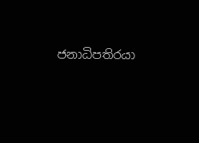ජනාධිපතිරයා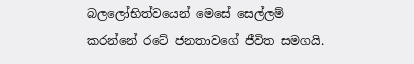බලලෝභිත්වයෙන් මෙසේ සෙල්ලම් කරන්නේ රටේ ජනතාවගේ ජීවිත සමගයි.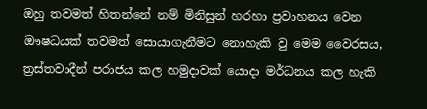ඔහු තවමත් හිතන්නේ නම් මිනිසුන් හරහා ප්‍රවාහනය වෙන ඖෂධයක් තවමත් සොයාගැනීමට නොහැකි වු මෙම වෛරසය, ත්‍රස්තවාදීන් පරාජය කල හමුදාවක් යොදා මර්ධනය කල හැකි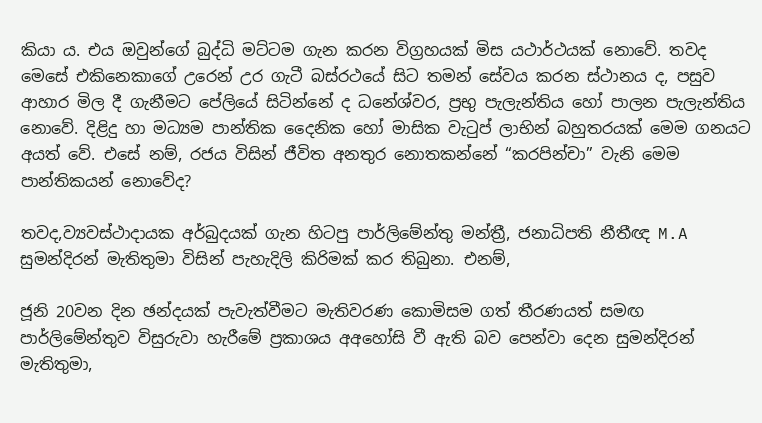කියා ය. එය ඔවුන්ගේ බුද්ධි මට්ටම ගැන කරන විග්‍රහයක් මිස යථාර්ථයක් නොවේ. තවද මෙසේ එකිනෙකාගේ උරෙන් උර ගැටී බස්රථයේ සිට තමන් සේවය කරන ස්ථානය ද, පසුව ආහාර මිල දී ගැනීමට පේලියේ සිටින්නේ ද ධනේශ්වර, ප්‍රභු පැලැන්තිය හෝ පාලන පැලැන්තිය නොවේ. දිළිදු හා මධ්‍යම පාන්තික දෛනික හෝ මාසික වැටුප් ලාභින් බහුතරයක් මෙම ගනයට අයත් වේ. එසේ නම්, රජය විසින් ජීවිත අනතුර නොතකන්නේ “කරපින්චා” වැනි මෙම පාන්තිකයන් නොවේද?

තවද,ව්‍යවස්ථාදායක අර්බුදයක් ගැන හිටපු පාර්ලිමේන්තු මන්ත්‍රී, ජනාධිපති නීතීඥ M.A සුමන්දිරන් මැතිතුමා විසින් පැහැදිලි කිරිමක් කර තිබුනා. එනම්,

ජූනි 20වන දින ඡන්දයක් පැවැත්වීමට මැතිවරණ කොමිසම ගත් තීරණයත් සමඟ පාර්ලිමේන්තුව විසුරුවා හැරීමේ ප්‍රකාශය අඅහෝසි වී ඇති බව පෙන්වා දෙන සුමන්දිරන් මැතිතුමා,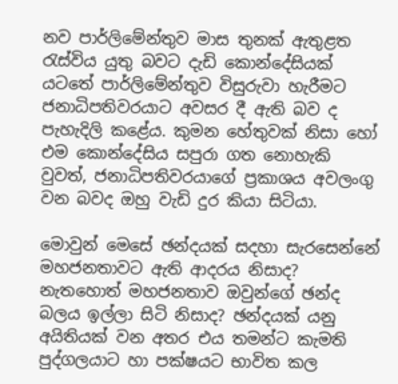නව පාර්ලිමේන්තුව මාස තුනක් ඇතුළත රැස්විය යුතු බවට දැඩි කොන්දේසියක් යටතේ පාර්ලිමේන්තුව විසුරුවා හැරීමට ජනාධිපතිවරයාට අවසර දී ඇති බව ද පැහැදිලි කළේය. කුමන හේතුවක් නිසා හෝ එම කොන්දේසිය සපුරා ගත නොහැකි වුවත්, ජනාධිපතිවරයාගේ ප්‍රකාශය අවලංගු වන බවද ඔහු වැඩි දුර කියා සිටියා.

මොවුන් මෙසේ ඡන්දයක් සදහා සැරසෙන්නේ මහජනතාවට ඇති ආදරය නිසාද? නැතහොත් මහජනතාව ඔවුන්ගේ ඡන්ද බලය ඉල්ලා සිටි නිසාද? ඡන්දයක් යනු අයිතියක් වන අතර එය තමන්ට කැමති පුද්ගලයාට හා පක්ෂයට භාවිත කල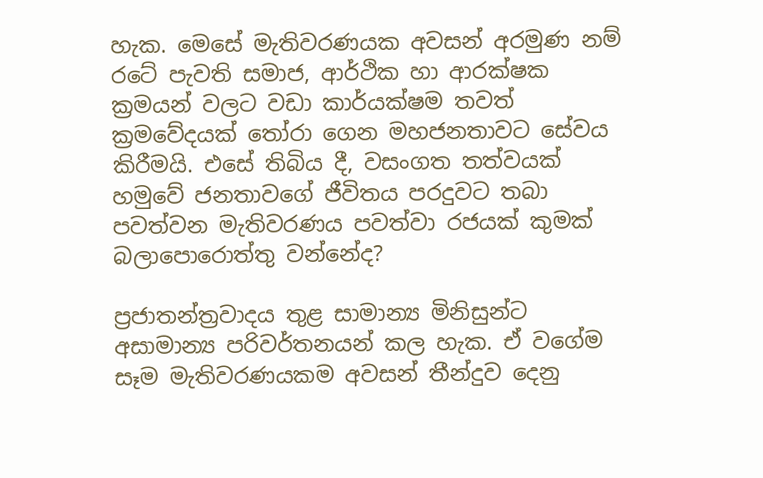හැක. මෙසේ මැතිවරණයක අවසන් අරමුණ නම් රටේ පැවති සමාජ, ආර්ථික හා ආරක්ෂක ක්‍රමයන් වලට වඩා කාර්යක්ෂම තවත් ක්‍රමවේදයක් තෝරා ගෙන මහජනතාවට සේවය කිරීමයි. එසේ තිබිය දී, වසංගත තත්වයක් හමුවේ ජනතාවගේ ජීවිතය පරදුවට තබා පවත්වන මැතිවරණය පවත්වා රජයක් කුමක් බලාපොරොත්තු වන්නේද?

ප්‍රජාතන්ත්‍රවාදය තුළ සාමාන්‍ය මිනිසුන්ට අසාමාන්‍ය පරිවර්තනයන් කල හැක. ඒ වගේම සෑම මැතිවරණයකම අවසන් තීන්දුව දෙනු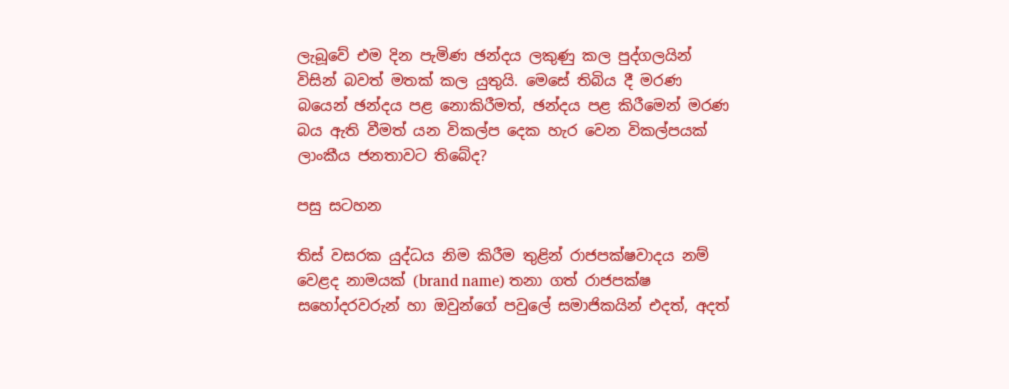ලැබූවේ එම දින පැමිණ ඡන්දය ලකුණු කල පුද්ගලයින් විසින් බවත් මතක් කල යුතුයි. මෙසේ තිබිය දී මරණ බයෙන් ඡන්දය පළ නොකිරීමත්, ඡන්දය පළ කිරීමෙන් මරණ බය ඇති වීමත් යන විකල්ප දෙක හැර වෙන විකල්පයක් ලාංකීය ජනතාවට තිබේද?

පසු සටහන

තිස් වසරක යුද්ධය නිම කිරීම තුළින් රාජපක්ෂවාදය නම් වෙළද නාමයක් (brand name) තනා ගත් රාජපක්ෂ සහෝදරවරුන් හා ඔවුන්ගේ පවුලේ සමාජිකයින් එදත්, අදත්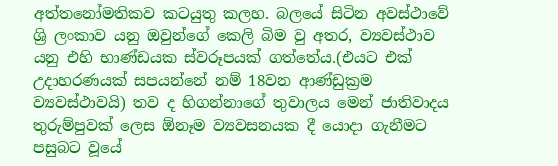අත්තනෝමතිකව කටයුතු කලහ. බලයේ සිටින අවස්ථාවේ ශ්‍රි ලංකාව යනු ඔවුන්ගේ කෙලි බිම වු අතර, ව්‍යවස්ථාව යනු එහි භාණ්ඩයක ස්වරූපයක් ගත්තේය.(එයට එක් උදාහරණයක් සපයන්නේ නම් 18වන ආණ්ඩුක්‍රම ව්‍යවස්ථාවයි) තව ද හිගන්නාගේ තුවාලය මෙන් ජාතිවාදය තුරුම්පුවක් ලෙස ඕනෑම ව්‍යවසනයක දී යොදා ගැනීමට පසුබට වූයේ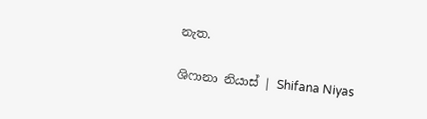නැත.

ශිෆානා නියාස් | Shifana Niyas